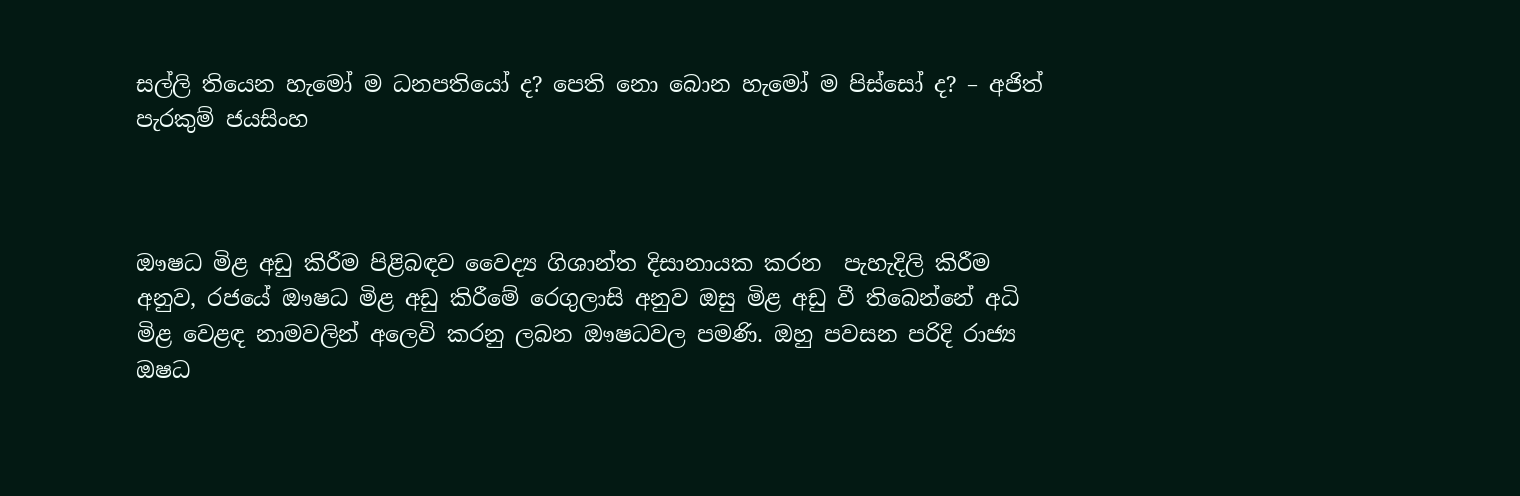සල්ලි තියෙන හැමෝ ම ධනපතියෝ ද? පෙති නො බොන හැමෝ ම පිස්සෝ ද? – අජිත් පැරකුම් ජයසිංහ



ඖෂධ මිළ අඩු කිරීම පිළිබඳව වෛද්‍ය ගිශාන්ත දිසානායක කරන  පැහැදිලි කිරීම අනුව, රජයේ ඖෂධ මිළ අඩු කිරීමේ රෙගුලාසි අනුව ඔසු මිළ අඩු වී තිබෙන්නේ අධි මිළ වෙළඳ නාමවලින් අලෙවි කරනු ලබන ඖෂධවල පමණි. ඔහු පවසන පරිදි රාජ්‍ය ඔෂධ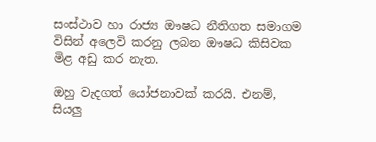සංස්ථාව හා රාජ්‍ය ඖෂධ නීතිගත සමාගම විසින් අලෙවි කරනු ලබන ඖෂධ කිසිවක මිළ අඩු කර නැත.

ඔහු වැදගත් යෝජනාවක් කරයි. එනම්, සියලු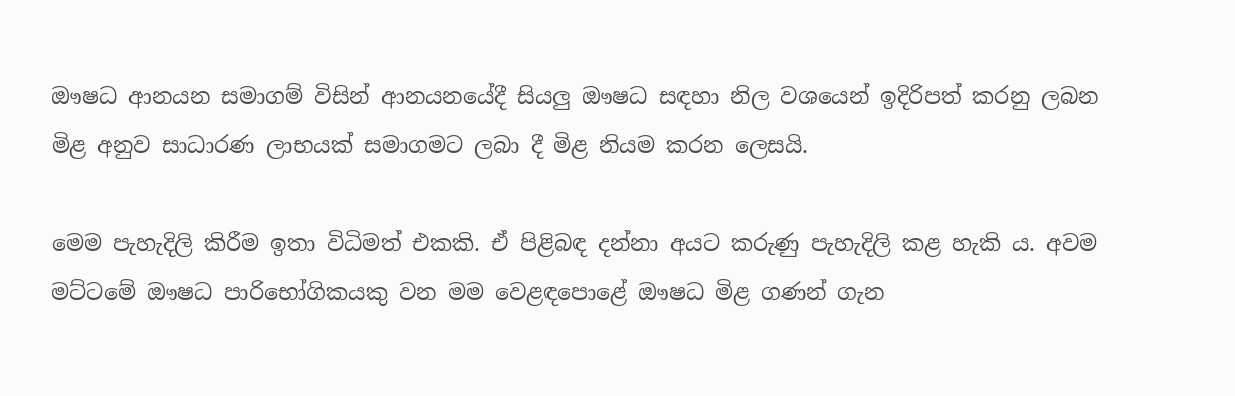ඖෂධ ආනයන සමාගම් විසින් ආනයනයේදී සියලු ඖෂධ සඳහා නිල වශයෙන් ඉදිරිපත් කරනු ලබන මිළ අනුව සාධාරණ ලාභයක් සමාගමට ලබා දී මිළ නියම කරන ලෙසයි.

මෙම පැහැදිලි කිරීම ඉතා විධිමත් එකකි. ඒ පිළිබඳ දන්නා අයට කරුණු පැහැදිලි කළ හැකි ය. අවම මට්ටමේ ඖෂධ පාරිභෝගිකයකු වන මම වෙළඳපොළේ ඖෂධ මිළ ගණන් ගැන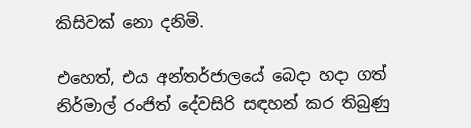කිසිවක් නො දනිමි.

එහෙත්, එය අන්තර්ජාලයේ බෙදා හදා ගත් නිර්මාල් රංජිත් දේවසිරි සඳහන් කර තිබුණු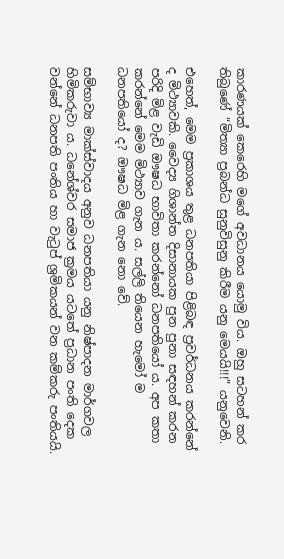කාරණයක් කෙරෙහි මගේ අවධානය යොමු විය. ඔහු සටහන් කර තිබුණේ “මිත්‍යා ප්‍රබන්ධ සුනුවිසුනු කිරීම යනු මෙයයි!!!” යනුවෙනි.

එහෙත්, මෙම ප්‍ර‍කාශය තුළ ධනපතියා පිළිබඳ ප්‍ර‍වර්ධනය කරන්නේ ද මිථ්‍යාවකි. වෛද්‍ය ගිශාන්ත දිසානායක පුන පුනා සඳහන් කරන පරිදි මිළ වැඩි ඖෂධ භාවිතා කරන්නෝ ධනපතියෝ ය. අප කතා කරන්නේ මෙම මිථ්‍යාව ගැන ය. සල්ලි තියෙන හැමෝ ම ධනපතියෝ ද? ඖෂධ මිළ ගැන නො වේ.

සම්භාව්‍ය මාක්ස්වාදය අනුව ධනපතියා යනු නිෂ්පාදන මාර්ගවල හිමිකරුවා ය. ධනේශ්වර සමාජ ක්‍රමය යටතේ ප්‍රධාන පංති දෙක වන්නේ ධනපති පංතිය හා වැටුප් ශ්‍රමිකයන් වන කම්කරු පංතියයි.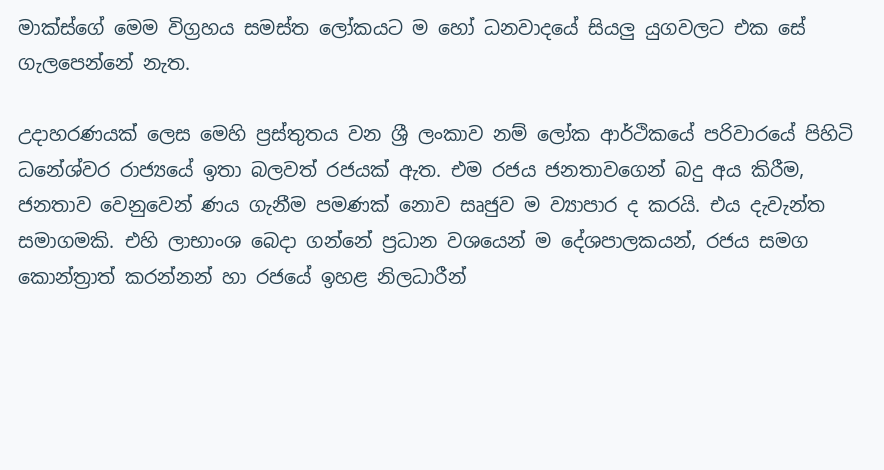මාක්ස්ගේ මෙම විග්‍රහය සමස්ත ලෝකයට ම හෝ ධනවාදයේ සියලු යුගවලට එක සේ ගැලපෙන්නේ නැත.

උදාහරණයක් ලෙස මෙහි ප්‍රස්තුතය වන ශ්‍රී ලංකාව නම් ලෝක ආර්ථිකයේ පරිවාරයේ පිහිටි ධනේශ්වර රාජ්‍යයේ ඉතා බලවත් රජයක් ඇත. එම රජය ජනතාවගෙන් බදු අය කිරීම, ජනතාව වෙනුවෙන් ණය ගැනීම පමණක් නොව සෘජුව ම ව්‍යාපාර ද කරයි. එය දැවැන්ත සමාගමකි. එහි ලාභාංශ බෙදා ගන්නේ ප්‍රධාන වශයෙන් ම දේශපාලකයන්, රජය සමග කොන්ත්‍රාත් කරන්නන් හා රජයේ ඉහළ නිලධාරීන්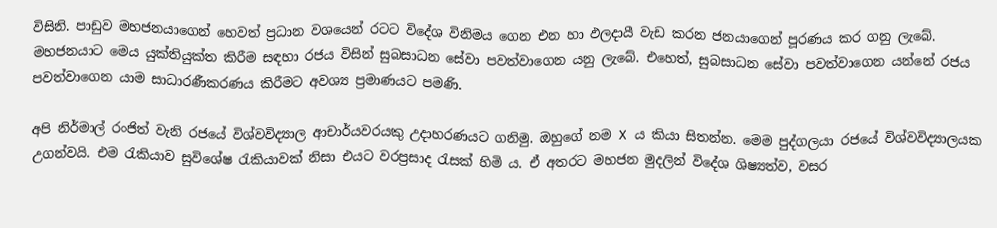විසිනි. පාඩුව මහජනයාගෙන් හෙවත් ප්‍රධාන වශයෙන් රටට විදේශ විනිමය ගෙන එන හා ඵලදායී වැඩ කරන ජනයාගෙන් පූරණය කර ගනු ලැබේ. මහජනයාට මෙය යුක්තියුක්ත කිරීම සඳහා රජය විසින් සුබසාධන සේවා පවත්වාගෙන යනු ලැබේ. එහෙත්, සුබසාධන සේවා පවත්වාගෙන යන්නේ රජය පවත්වාගෙන යාම සාධාරණීකරණය කිරීමට අවශ්‍ය ප්‍රමාණයට පමණි.

අපි නිර්මාල් රංජිත් වැනි රජයේ විශ්වවිද්‍යාල ආචාර්යවරයකු උදාහරණයට ගනිමු. ඔහුගේ නම X ය කියා සිතන්න. මෙම පුද්ගලයා රජයේ විශ්වවිද්‍යාලයක උගන්වයි. එම රැකියාව සුවිශේෂ රැකියාවක් නිසා එයට වරප්‍රසාද රැසක් හිමි ය. ඒ අතරට මහජන මුදලින් විදේශ ශිෂ්‍යත්ව, වසර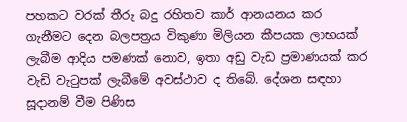පහකට වරක් තීරු බදු රහිතව කාර් ආනයනය කර ගැනීමට දෙන බලපත්‍රය විකුණා මිලියන කීපයක ලාභයක් ලැබීම ආදිය පමණක් නොව, ඉතා අඩු වැඩ ප්‍රමාණයක් කර වැඩි වැටුපක් ලැබීමේ අවස්ථාව ද තිබේ. දේශන සඳහා සූදානම් වීම පිණිස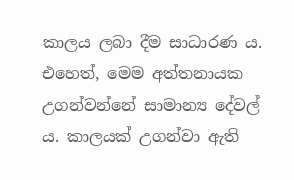කාලය ලබා දීම සාධාරණ ය. එහෙත්, මෙම අත්තනායක උගන්වන්නේ සාමාන්‍ය දේවල් ය. කාලයක් උගන්වා ඇති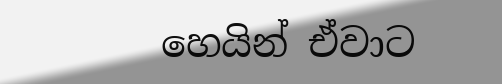හෙයින් ඒවාට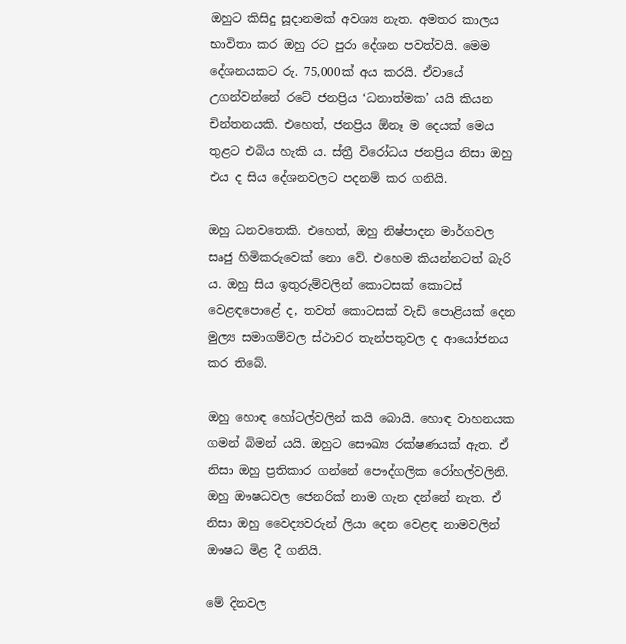ඔහුට කිසිදු සූදානමක් අවශ්‍ය නැත. අමතර කාලය භාවිතා කර ඔහු රට පුරා දේශන පවත්වයි. මෙම දේශනයකට රු. 75,000ක් අය කරයි. ඒවායේ උගන්වන්නේ රටේ ජනප්‍රිය ‘ධනාත්මක’ යයි කියන චින්තනයකි. එහෙත්, ජනප්‍රිය ඕනෑ ම දෙයක් මෙය තුළට එබිය හැකි ය. ස්ත්‍රී විරෝධය ජනප්‍රිය නිසා ඔහු එය ද සිය දේශනවලට පදනම් කර ගනියි.

ඔහු ධනවතෙකි. එහෙත්, ඔහු නිෂ්පාදන මාර්ගවල සෘජු හිමිකරුවෙක් නො වේ. එහෙම කියන්නටත් බැරි ය. ඔහු සිය ඉතුරුම්වලින් කොටසක් කොටස් වෙළඳපොළේ ද, තවත් කොටසක් වැඩි පොළියක් දෙන මුල්‍ය සමාගම්වල ස්ථාවර තැන්පතුවල ද ආයෝජනය කර තිබේ.

ඔහු හොඳ හෝටල්වලින් කයි බොයි. හොඳ වාහනයක ගමන් බිමන් යයි. ඔහුට සෞඛ්‍ය රක්ෂණයක් ඇත. ඒ නිසා ඔහු ප්‍රතිකාර ගන්නේ පෞද්ගලික රෝහල්වලිනි. ඔහු ඖෂධවල ජෙනරික් නාම ගැන දන්නේ නැත. ඒ නිසා ඔහු වෛද්‍යවරුන් ලියා දෙන වෙළඳ නාමවලින් ඖෂධ මිළ දී ගනියි.

මේ දිනවල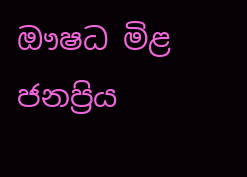ඖෂධ මිළ ජනප්‍රිය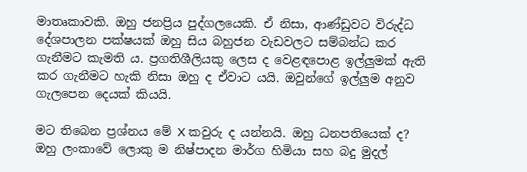මාතෘකාවකි. ඔහු ජනප්‍රිය පුද්ගලයෙකි. ඒ නිසා, ආණ්ඩුවට විරුද්ධ දේශපාලන පක්ෂයක් ඔහු සිය බහුජන වැඩවලට සම්බන්ධ කර ගැනීමට කැමති ය. ප්‍රගතිශීලියකු ලෙස ද වෙළඳපොළ ඉල්ලුමක් ඇති කර ගැනීමට හැකි නිසා ඔහු ද ඒවාට යයි. ඔවුන්ගේ ඉල්ලුම අනුව ගැලපෙන දෙයක් කියයි.

මට තිබෙන ප්‍රශ්නය මේ X කවුරු ද යන්නයි. ඔහු ධනපතියෙක් ද? ඔහු ලංකාවේ ලොකු ම නිෂ්පාදන මාර්ග හිමියා සහ බදු මුදල්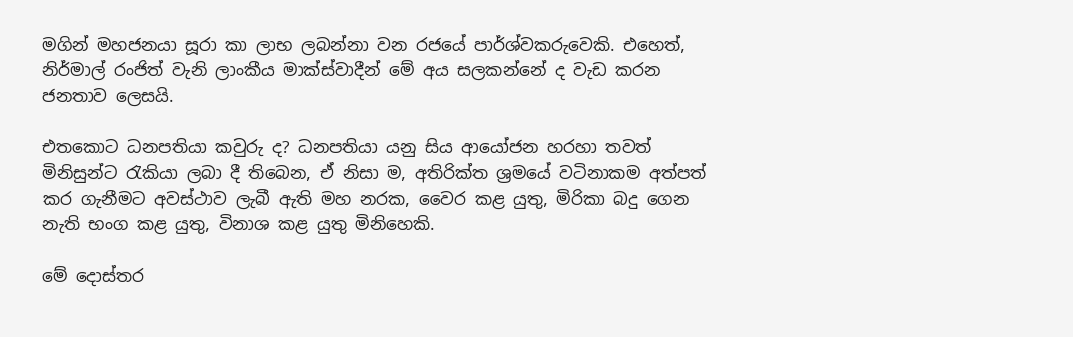මගින් මහජනයා සූරා කා ලාභ ලබන්නා වන රජයේ පාර්ශ්වකරුවෙකි. එහෙත්, නිර්මාල් රංජිත් වැනි ලාංකීය මාක්ස්වාදීන් මේ අය සලකන්නේ ද වැඩ කරන ජනතාව ලෙසයි.

එතකොට ධනපතියා කවුරු ද? ධනපතියා යනු සිය ආයෝජන හරහා තවත් මිනිසුන්ට රැකියා ලබා දී තිබෙන, ඒ නිසා ම, අතිරික්ත ශ්‍රමයේ වටිනාකම අත්පත් කර ගැනීමට අවස්ථාව ලැබී ඇති මහ නරක, වෛර කළ යුතු, මිරිකා බදු ගෙන නැති භංග කළ යුතු, විනාශ කළ යුතු මිනිහෙකි.

මේ දොස්තර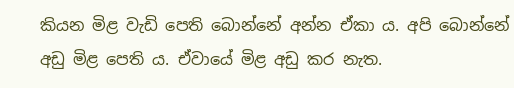කියන මිළ වැඩි පෙති බොන්නේ අන්න ඒකා ය. අපි බොන්නේ අඩු මිළ පෙති ය. ඒවායේ මිළ අඩු කර නැත.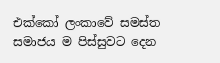එක්කෝ ලංකාවේ සමස්ත සමාජය ම පිස්සුවට දෙන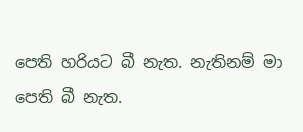පෙති හරියට බී නැත. නැතිනම් මා පෙති බී නැත.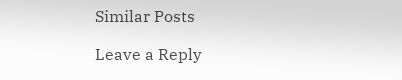Similar Posts

Leave a Reply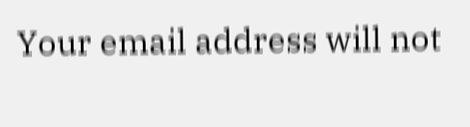Your email address will not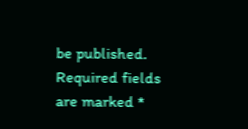be published. Required fields are marked *